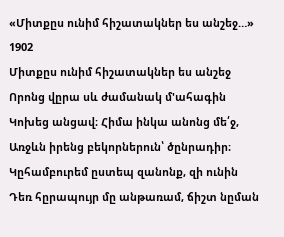«Միտքըս ունիմ հիշատակներ ես անշեջ…»
1902
Միտքըս ունիմ հիշատակներ ես անշեջ
Որոնց վըրա սև ժամանակ մ'ահագին
Կոխեց անցավ։ Հիմա ինկա անոնց մե՛ջ,
Առջևն իրենց բեկորներուն՝ ծընրադիր։
Կըհամբուրեմ ըստեպ զանոնք, զի ունին
Դեռ հըրապույր մը անթառամ, ճիշտ նըման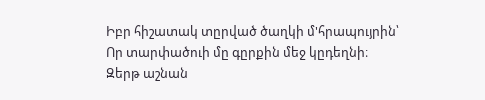Իբր հիշատակ տըրված ծաղկի մ'հրապույրին՝
Որ տարփածուի մը գըրքին մեջ կըդեղնի։
Զերթ աշնան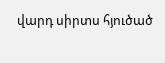վարդ սիրտս հյուծած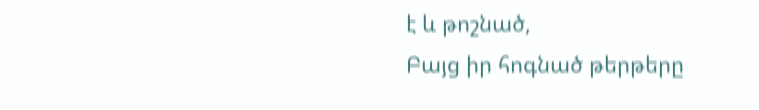է և թոշնած,
Բայց իր հոգնած թերթերը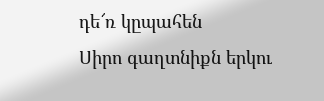դե՜ռ կըպահեն
Սիրո գաղտնիքն երկու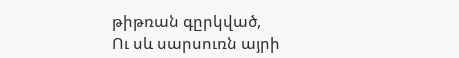թիթռան գըրկված,
Ու սև սարսուռն այրի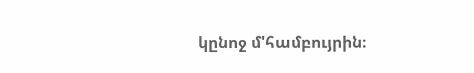կընոջ մ'համբույրին։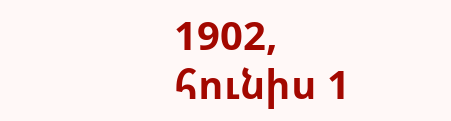1902, հունիս 1